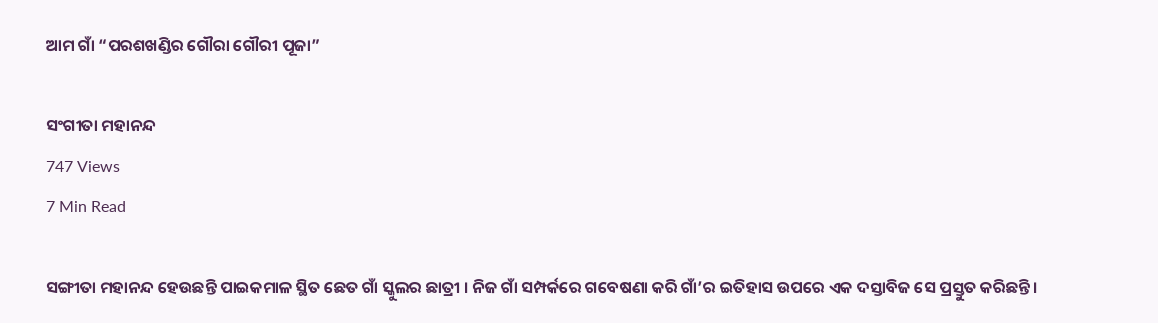ଆମ ଗାଁ “ପରଶଖଣ୍ଡିର ଗୌରା ଗୌରୀ ପୂଜା”

ସଂଗୀତା ମହାନନ୍ଦ
747 Views
7 Min Read

ସଙ୍ଗୀତା ମହାନନ୍ଦ ହେଉଛନ୍ତି ପାଇକମାଳ ସ୍ଥିତ ଛେତ ଗାଁ ସ୍କୁଲର ଛାତ୍ରୀ । ନିଜ ଗାଁ ସମ୍ପର୍କରେ ଗବେଷଣା କରି ଗାଁ’ର ଇତିହାସ ଉପରେ ଏକ ଦସ୍ତାବିଜ ସେ ପ୍ରସ୍ତୁତ କରିଛନ୍ତି।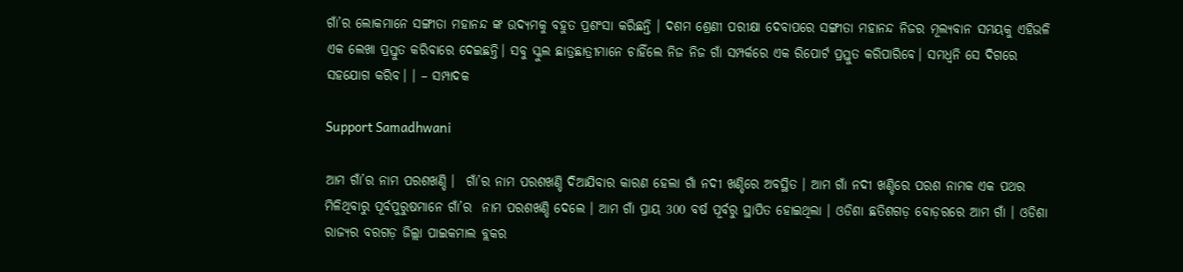ଗାଁ’ର ଲୋକମାନେ ସଙ୍ଗୀତା ମହାନନ୍ଦ ଙ୍କ ଉଦ୍ୟମକୁ ବହୁତ ପ୍ରଶଂସା କରିଛନ୍ତି । ଦଶମ ଶ୍ରେଣୀ ପରୀକ୍ଷା ଦେବାପରେ ସଙ୍ଗୀତା ମହାନନ୍ଦ ନିଜର ମୂଲ୍ଯବାନ ସମୟକୁ ଏହିଭଳି ଏକ ଲେଖା ପ୍ରସ୍ତୁତ କରିବାରେ ଦେଇଛନ୍ତି। ସବୁ ସ୍କୁଲ ଛାତ୍ରଛାତ୍ରୀମାନେ ଚାହିଁଲେ ନିଜ ନିଜ ଗାଁ ସମ୍ପର୍କରେ ଏକ ରିପୋର୍ଟ ପ୍ରସ୍ତୁତ କରିପାରିବେ। ସମଧ୍ବନି ସେ ଦିଗରେ ସହଯୋଗ କରିବ। । – ସମ୍ପାଦକ

Support Samadhwani

ଆମ ଗାଁ’ର ନାମ ପରଶଖଣ୍ଡି ।  ଗାଁ’ର ନାମ ପରଶଖଣ୍ଡି ଦିଆଯିବାର କାରଣ ହେଲା ଗାଁ ନଦୀ ଖଣ୍ଡିରେ ଅବସ୍ଥିତ । ଆମ ଗାଁ ନଦୀ ଖଣ୍ଡିରେ ପରଶ ନାମକ ଏକ ପଥର ମିଳିଥିବାରୁ ପୂର୍ବପୁରୁଷମାନେ ଗାଁ’ର  ନାମ ପରଶଖଣ୍ଡି ଦେଲେ । ଆମ ଗାଁ ପ୍ରାୟ 300 ବର୍ଷ ପୂର୍ବରୁ ସ୍ଥାପିତ ହୋଇଥିଲା । ଓଡିଶା ଛତିଶଗଡ଼ ବୋଡ଼ରରେ ଆମ ଗାଁ । ଓଡିଶା ରାଜ୍ୟର ବରଗଡ଼ ଜିଲ୍ଲା ପାଇକମାଲ ବ୍ଲକର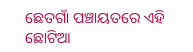ଛେତଗାଁ ପଞ୍ଚାୟତରେ ଏହି ଛୋଟିଆ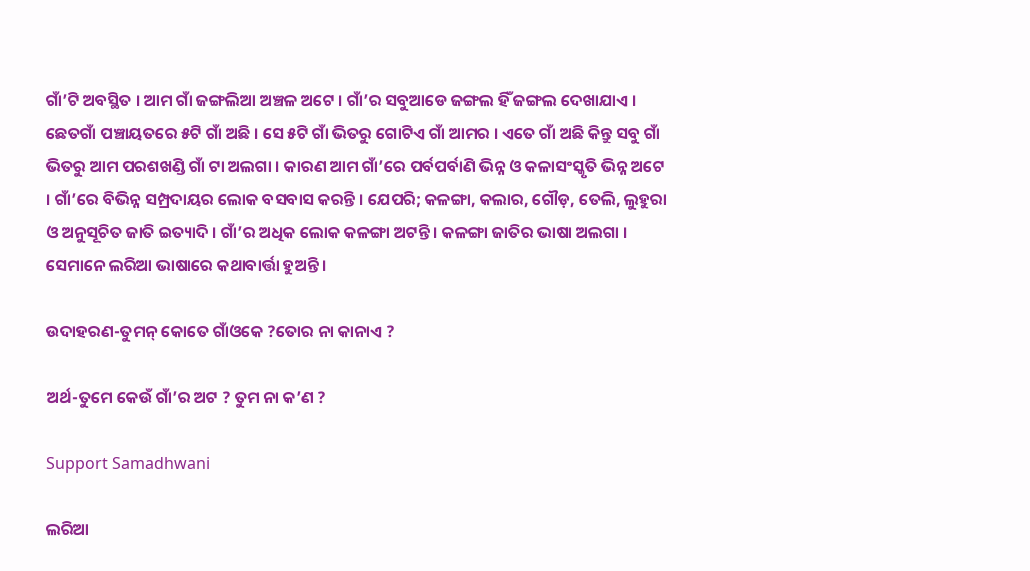ଗାଁ’ଟି ଅବସ୍ଥିତ । ଆମ ଗାଁ ଜଙ୍ଗଲିଆ ଅଞ୍ଚଳ ଅଟେ । ଗାଁ’ର ସବୁଆଡେ ଜଙ୍ଗଲ ହିଁ ଜଙ୍ଗଲ ଦେଖାଯାଏ । ଛେତଗାଁ ପଞ୍ଚାୟତରେ ୫ଟି ଗାଁ ଅଛି । ସେ ୫ଟି ଗାଁ ଭିତରୁ ଗୋଟିଏ ଗାଁ ଆମର । ଏତେ ଗାଁ ଅଛି କିନ୍ତୁ ସବୁ ଗାଁ ଭିତରୁ ଆମ ପରଶଖଣ୍ଡି ଗାଁ ଟା ଅଲଗା । କାରଣ ଆମ ଗାଁ’ରେ ପର୍ବପର୍ବାଣି ଭିନ୍ନ ଓ କଳାସଂସ୍କୃତି ଭିନ୍ନ ଅଟେ । ଗାଁ’ରେ ବିଭିନ୍ନ ସମ୍ପ୍ରଦାୟର ଲୋକ ବସବାସ କରନ୍ତି । ଯେପରି; କଳଙ୍ଗା, କଲାର, ଗୌଡ଼, ତେଲି, ଲୁହୁରା ଓ ଅନୁସୂଚିତ ଜାତି ଇତ୍ୟାଦି । ଗାଁ’ର ଅଧିକ ଲୋକ କଳଙ୍ଗା ଅଟନ୍ତି । କଳଙ୍ଗା ଜାତିର ଭାଷା ଅଲଗା । ସେମାନେ ଲରିଆ ଭାଷାରେ କଥାବାର୍ତ୍ତା ହୁଅନ୍ତି ।

ଉଦାହରଣ-ତୁମନ୍ କୋତେ ଗାଁଓକେ ?ତୋର ନା କାନାଏ ?

ଅର୍ଥ-ତୁମେ କେଉଁ ଗାଁ’ର ଅଟ ? ତୁମ ନା କ’ଣ ?

Support Samadhwani

ଲରିଆ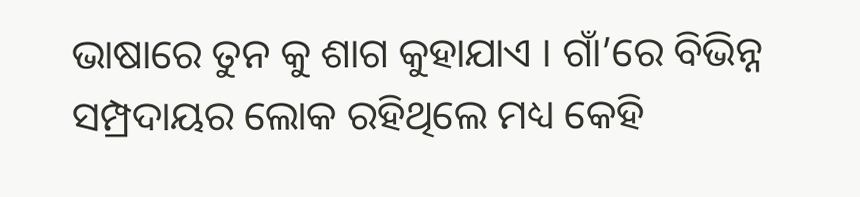ଭାଷାରେ ତୁନ କୁ ଶାଗ କୁହାଯାଏ । ଗାଁ’ରେ ବିଭିନ୍ନ ସମ୍ପ୍ରଦାୟର ଲୋକ ରହିଥିଲେ ମଧ୍ୟ କେହି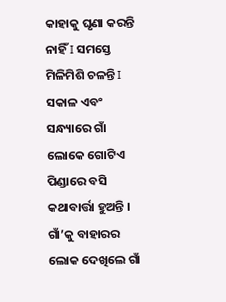କାହାକୁ ଘୃଣା କରନ୍ତି ନାହିଁ I ସମସ୍ତେ ମିଳିମିଶି ଚଳନ୍ତି I ସକାଳ ଏବଂ ସନ୍ଧ୍ୟାରେ ଗାଁ ଲୋକେ ଗୋଟିଏ ପିଣ୍ଡାରେ ବସି କଥାବାର୍ତ୍ତା ହୁଅନ୍ତି । ଗାଁ’କୁ ବାହାରର ଲୋକ ଦେଖିଲେ ଗାଁ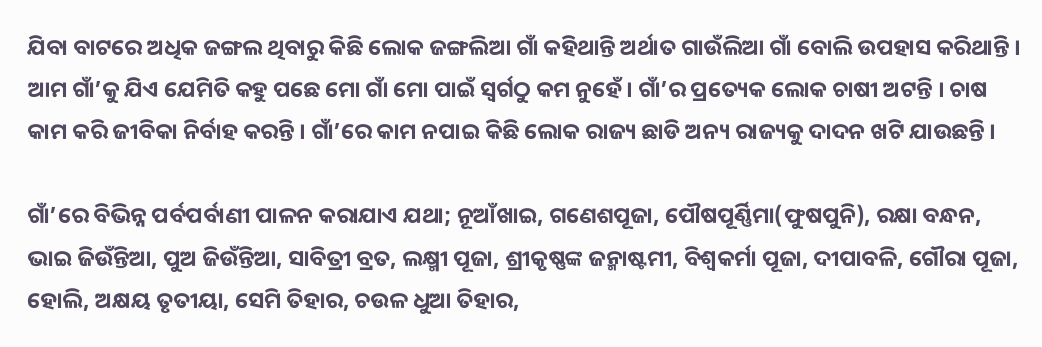ଯିବା ବାଟରେ ଅଧିକ ଜଙ୍ଗଲ ଥିବାରୁ କିଛି ଲୋକ ଜଙ୍ଗଲିଆ ଗାଁ କହିଥାନ୍ତି ଅର୍ଥାତ ଗାଉଁଲିଆ ଗାଁ ବୋଲି ଉପହାସ କରିଥାନ୍ତି । ଆମ ଗାଁ’କୁ ଯିଏ ଯେମିତି କହୁ ପଛେ ମୋ ଗାଁ ମୋ ପାଇଁ ସ୍ୱର୍ଗଠୁ କମ ନୁହେଁ । ଗାଁ’ର ପ୍ରତ୍ୟେକ ଲୋକ ଚାଷୀ ଅଟନ୍ତି । ଚାଷ କାମ କରି ଜୀବିକା ନିର୍ବାହ କରନ୍ତି । ଗାଁ’ରେ କାମ ନପାଇ କିଛି ଲୋକ ରାଜ୍ୟ ଛାଡି ଅନ୍ୟ ରାଜ୍ୟକୁ ଦାଦନ ଖଟି ଯାଉଛନ୍ତି ।

ଗାଁ’ରେ ବିଭିନ୍ନ ପର୍ବପର୍ବାଣୀ ପାଳନ କରାଯାଏ ଯଥା; ନୂଆଁଖାଇ, ଗଣେଶପୂଜା, ପୌଷପୂର୍ଣ୍ଣିମା(ଫୁଷପୁନି), ରକ୍ଷା ବନ୍ଧନ, ଭାଇ ଜିଉଁନ୍ତିଆ, ପୁଅ ଜିଉଁନ୍ତିଆ, ସାବିତ୍ରୀ ବ୍ରତ, ଲକ୍ଷ୍ମୀ ପୂଜା, ଶ୍ରୀକୃଷ୍ଣଙ୍କ ଜନ୍ମାଷ୍ଟମୀ, ବିଶ୍ୱକର୍ମା ପୂଜା, ଦୀପାବଳି, ଗୌରା ପୂଜା, ହୋଲି, ଅକ୍ଷୟ ତୃତୀୟା, ସେମି ତିହାର, ଚଉଳ ଧୁଆ ତିହାର,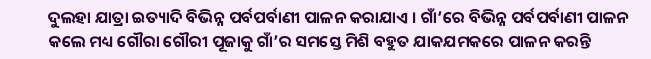ଦୁଲହା ଯାତ୍ରା ଇତ୍ୟାଦି ବିଭିନ୍ନ ପର୍ବପର୍ବାଣୀ ପାଳନ କରାଯାଏ । ଗାଁ’ରେ ବିଭିନ୍ନ ପର୍ବପର୍ବାଣୀ ପାଳନ କଲେ ମଧ୍ୟ ଗୌରା ଗୌରୀ ପୂଜାକୁ ଗାଁ’ର ସମସ୍ତେ ମିଶି ବହୁତ ଯାକଯମକରେ ପାଳନ କରନ୍ତି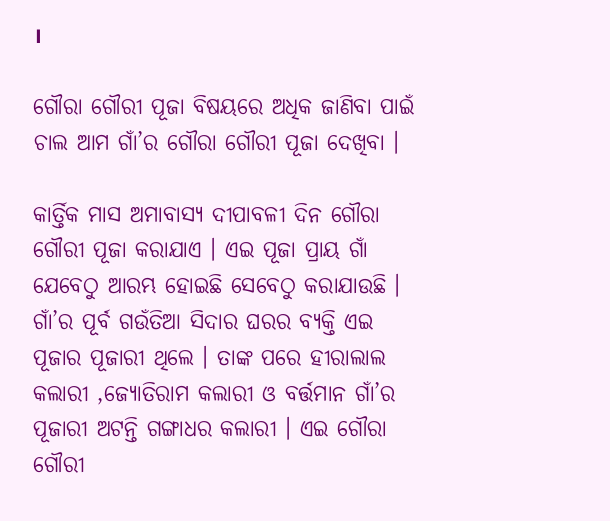।

ଗୌରା ଗୌରୀ ପୂଜା ବିଷୟରେ ଅଧିକ ଜାଣିବା ପାଇଁ ଚାଲ ଆମ ଗାଁ’ର ଗୌରା ଗୌରୀ ପୂଜା ଦେଖିବା ।

କାର୍ତ୍ତିକ ମାସ ଅମାବାସ୍ୟ ଦୀପାବଳୀ ଦିନ ଗୌରା ଗୌରୀ ପୂଜା କରାଯାଏ । ଏଇ ପୂଜା ପ୍ରାୟ ଗାଁ ଯେବେଠୁ ଆରମ୍ଭ ହୋଇଛି ସେବେଠୁ କରାଯାଉଛି । ଗାଁ’ର ପୂର୍ବ ଗଉଁତିଆ ସିଦାର ଘରର ବ୍ୟକ୍ତି ଏଇ ପୂଜାର ପୂଜାରୀ ଥିଲେ । ତାଙ୍କ ପରେ ହୀରାଲାଲ କଲାରୀ ,ଜ୍ୟୋତିରାମ କଲାରୀ ଓ ବର୍ତ୍ତମାନ ଗାଁ’ର ପୂଜାରୀ ଅଟନ୍ତି ଗଙ୍ଗାଧର କଲାରୀ । ଏଇ ଗୌରା ଗୌରୀ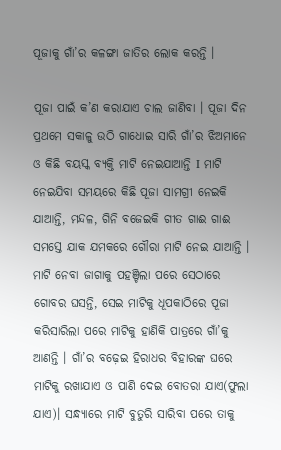ପୂଜାକୁ ଗାଁ’ର କଳଙ୍ଗା ଜାତିର ଲୋକ କରନ୍ତି ।

ପୂଜା ପାଇଁ କ’ଣ କରାଯାଏ ଚାଲ ଜାଣିବା । ପୂଜା ଦିନ ପ୍ରଥମେ ସକାଳୁ ଉଠି ଗାଧୋଇ ସାରି ଗାଁ’ର ଝିଅମାନେ ଓ କିଛି ବୟସ୍କ ବ୍ୟକ୍ତି ମାଟି ନେଇଯାଆନ୍ତି I ମାଟି ନେଇଯିବା ସମୟରେ କିଛି ପୂଜା ସାମଗ୍ରୀ ନେଇକି ଯାଆନ୍ତି, ମନ୍ଦଳ, ଗିନି ବଜେଇକି ଗୀତ ଗାଈ ଗାଈ ସମସ୍ତେ ଯାକ ଯମକରେ ଗୌରା ମାଟି ନେଇ ଯାଆନ୍ତି । ମାଟି ନେବା ଜାଗାକୁ ପହଞ୍ଚିଲା ପରେ ସେଠାରେ ଗୋବର ଘସନ୍ତି, ସେଇ ମାଟିକୁ ଧୂପକାଠିରେ ପୂଜା କରିସାରିଲା ପରେ ମାଟିକୁ ହାଣିକି ପାତ୍ରରେ ଗାଁ’କୁ ଆଣନ୍ତି । ଗାଁ’ର ବଢ଼େଇ ହିରାଧର ବିହାରଙ୍କ ଘରେ ମାଟିକୁ ରଖାଯାଏ ଓ ପାଣି ଦେଇ ବୋତରା ଯାଏ(ଫୁଲା ଯାଏ)। ସନ୍ଧ୍ୟାରେ ମାଟି ବୁତୁରି ସାରିବା ପରେ ତାକୁ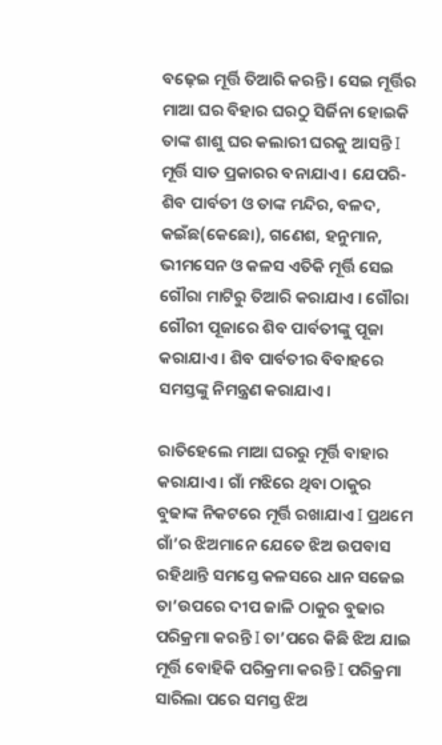ବଢ଼େଇ ମୂର୍ତ୍ତି ତିଆରି କରନ୍ତି । ସେଇ ମୂର୍ତ୍ତିର ମାଆ ଘର ବିହାର ଘରଠୁ ସିର୍ଜିନା ହୋଇକି ତାଙ୍କ ଶାଶୁ ଘର କଲାରୀ ଘରକୁ ଆସନ୍ତି I ମୂର୍ତ୍ତି ସାତ ପ୍ରକାରର ବନାଯାଏ । ଯେପରି-ଶିବ ପାର୍ବତୀ ଓ ତାଙ୍କ ମନ୍ଦିର, ବଳଦ, କଇଁଛ(କେଛୋ), ଗଣେଶ, ହନୁମାନ, ଭୀମସେନ ଓ କଳସ ଏତିକି ମୂର୍ତ୍ତି ସେଇ ଗୌରା ମାଟିରୁ ତିଆରି କରାଯାଏ । ଗୌରା ଗୌରୀ ପୂଜାରେ ଶିବ ପାର୍ବତୀଙ୍କୁ ପୂଜା କରାଯାଏ । ଶିବ ପାର୍ବତୀର ବିବାହରେ ସମସ୍ତଙ୍କୁ ନିମନ୍ତ୍ରଣ କରାଯାଏ ।

ରାତିହେଲେ ମାଆ ଘରରୁ ମୂର୍ତ୍ତି ବାହାର କରାଯାଏ । ଗାଁ ମଝିରେ ଥିବା ଠାକୁର ବୁଢାଙ୍କ ନିକଟରେ ମୂର୍ତ୍ତି ରଖାଯାଏ I ପ୍ରଥମେ ଗାଁ’ର ଝିଅମାନେ ଯେତେ ଝିଅ ଉପବାସ ରହିଥାନ୍ତି ସମସ୍ତେ କଳସରେ ଧାନ ସଜେଇ ତା’ଉପରେ ଦୀପ ଜାଳି ଠାକୁର ବୁଢାର ପରିକ୍ରମା କରନ୍ତି I ତା’ପରେ କିଛି ଝିଅ ଯାଇ ମୂର୍ତ୍ତି ବୋହିକି ପରିକ୍ରମା କରନ୍ତି I ପରିକ୍ରମା ସାରିଲା ପରେ ସମସ୍ତ ଝିଅ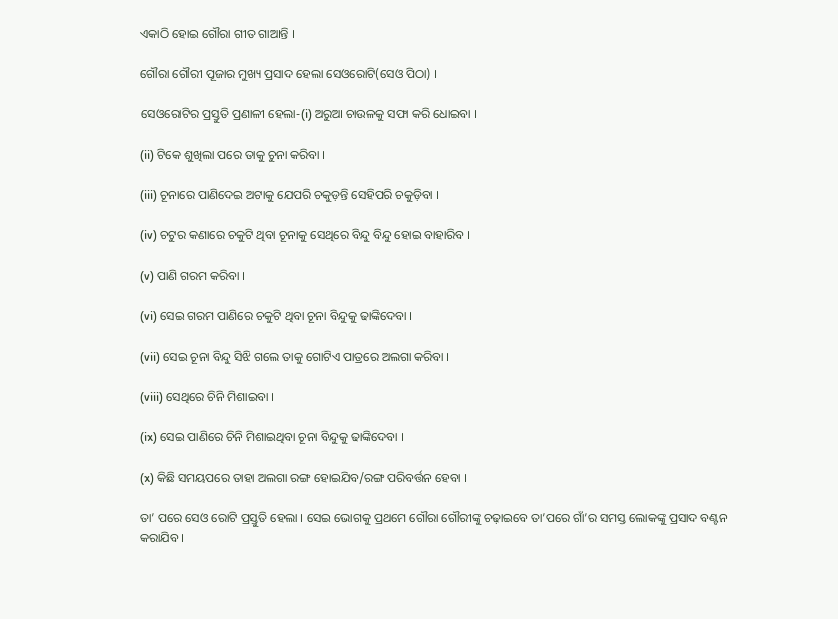ଏକାଠି ହୋଇ ଗୌରା ଗୀତ ଗାଆନ୍ତି ।

ଗୌରା ଗୌରୀ ପୂଜାର ମୁଖ୍ୟ ପ୍ରସାଦ ହେଲା ସେଓରୋଟି(ସେଓ ପିଠା) ।

ସେଓରୋଟିର ପ୍ରସ୍ତୁତି ପ୍ରଣାଳୀ ହେଲା-(i) ଅରୁଆ ଚାଉଳକୁ ସଫା କରି ଧୋଇବା ।

(ii) ଟିକେ ଶୁଖିଲା ପରେ ତାକୁ ଚୁନା କରିବା ।

(iii) ଚୂନାରେ ପାଣିଦେଇ ଅଟାକୁ ଯେପରି ଚକୁଡ଼ନ୍ତି ସେହିପରି ଚକୁଡ଼ିବା ।

(iv) ଚଟୁର କଣାରେ ଚକୁଟି ଥିବା ଚୂନାକୁ ସେଥିରେ ବିନ୍ଦୁ ବିନ୍ଦୁ ହୋଇ ବାହାରିବ ।

(v) ପାଣି ଗରମ କରିବା ।

(vi) ସେଇ ଗରମ ପାଣିରେ ଚକୁଟି ଥିବା ଚୂନା ବିନ୍ଦୁକୁ ଢାଙ୍କିଦେବା ।

(vii) ସେଇ ଚୂନା ବିନ୍ଦୁ ସିଝି ଗଲେ ତାକୁ ଗୋଟିଏ ପାତ୍ରରେ ଅଲଗା କରିବା ।

(viii) ସେଥିରେ ଚିନି ମିଶାଇବା ।

(ix) ସେଇ ପାଣିରେ ଚିନି ମିଶାଇଥିବା ଚୂନା ବିନ୍ଦୁକୁ ଢାଙ୍କିଦେବା ।

(x) କିଛି ସମୟପରେ ତାହା ଅଲଗା ରଙ୍ଗ ହୋଇଯିବ/ରଙ୍ଗ ପରିବର୍ତ୍ତନ ହେବା ।

ତା’ ପରେ ସେଓ ରୋଟି ପ୍ରସ୍ତୁତି ହେଲା । ସେଇ ଭୋଗକୁ ପ୍ରଥମେ ଗୌରା ଗୌରୀଙ୍କୁ ଚଢ଼ାଇବେ ତା’ପରେ ଗାଁ’ର ସମସ୍ତ ଲୋକଙ୍କୁ ପ୍ରସାଦ ବଣ୍ଟନ କରାଯିବ ।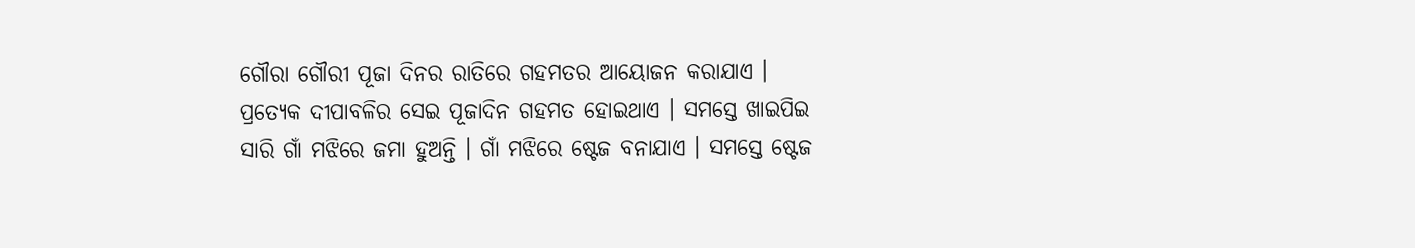ଗୌରା ଗୌରୀ ପୂଜା ଦିନର ରାତିରେ ଗହମତର ଆୟୋଜନ କରାଯାଏ । ପ୍ରତ୍ୟେକ ଦୀପାବଳିର ସେଇ ପୂଜାଦିନ ଗହମତ ହୋଇଥାଏ । ସମସ୍ତେ ଖାଇପିଇ ସାରି ଗାଁ ମଝିରେ ଜମା ହୁଅନ୍ତି । ଗାଁ ମଝିରେ ଷ୍ଟେଜ ବନାଯାଏ । ସମସ୍ତେ ଷ୍ଟେଜ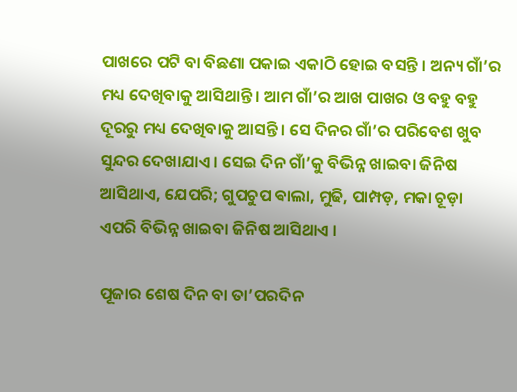ପାଖରେ ପଟି ବା ବିଛଣା ପକାଇ ଏକାଠି ହୋଇ ବସନ୍ତି । ଅନ୍ୟ ଗାଁ’ର ମଧ୍ୟ ଦେଖିବାକୁ ଆସିଥାନ୍ତି । ଆମ ଗାଁ’ର ଆଖ ପାଖର ଓ ବହୁ ବହୁ ଦୂରରୁ ମଧ୍ୟ ଦେଖିବାକୁ ଆସନ୍ତି । ସେ ଦିନର ଗାଁ’ର ପରିବେଶ ଖୁବ ସୁନ୍ଦର ଦେଖାଯାଏ । ସେଇ ଦିନ ଗାଁ’କୁ ବିଭିନ୍ନ ଖାଇବା ଜିନିଷ ଆସିଥାଏ, ଯେପରି; ଗୁପଚୁପ ଵାଲା, ମୁଢି, ପାମ୍ପଡ଼, ମକା ଚୂଡ଼ା ଏପରି ବିଭିନ୍ନ ଖାଇବା ଜିନିଷ ଆସିଥାଏ ।

ପୂଜାର ଶେଷ ଦିନ ବା ତା’ପରଦିନ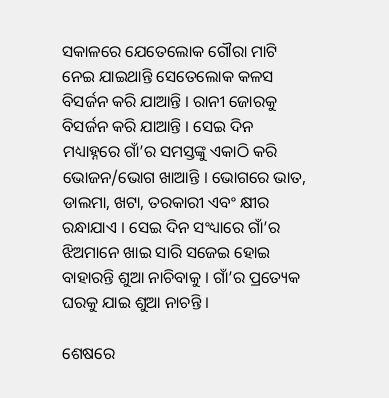ସକାଳରେ ଯେତେଲୋକ ଗୌରା ମାଟି ନେଇ ଯାଇଥାନ୍ତି ସେତେଲୋକ କଳସ ବିସର୍ଜନ କରି ଯାଆନ୍ତି । ରାନୀ ଜୋରକୁ ବିସର୍ଜନ କରି ଯାଆନ୍ତି । ସେଇ ଦିନ ମଧ୍ୟାହ୍ନରେ ଗାଁ’ର ସମସ୍ତଙ୍କୁ ଏକାଠି କରି ଭୋଜନ/ଭୋଗ ଖାଆନ୍ତି । ଭୋଗରେ ଭାତ, ଡାଲମା, ଖଟା, ତରକାରୀ ଏବଂ କ୍ଷୀର ରନ୍ଧାଯାଏ । ସେଇ ଦିନ ସଂଧ୍ୟାରେ ଗାଁ’ର ଝିଅମାନେ ଖାଇ ସାରି ସଜେଇ ହୋଇ ବାହାରନ୍ତି ଶୁଆ ନାଚିବାକୁ । ଗାଁ’ର ପ୍ରତ୍ୟେକ ଘରକୁ ଯାଇ ଶୁଆ ନାଚନ୍ତି ।

ଶେଷରେ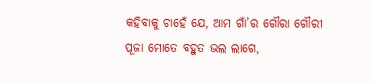କହିବାକୁ ଚାହେଁ ଯେ, ଆମ ଗାଁ’ର ଗୌରା ଗୌରୀ ପୂଜା ମୋତେ ବହୁତ ଭଲ ଲାଗେ,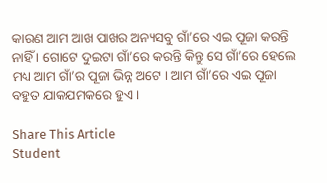କାରଣ ଆମ ଆଖ ପାଖର ଅନ୍ୟସବୁ ଗାଁ’ରେ ଏଇ ପୂଜା କରନ୍ତି ନାହିଁ । ଗୋଟେ ଦୁଇଟା ଗାଁ’ରେ କରନ୍ତି କିନ୍ତୁ ସେ ଗାଁ’ରେ ହେଲେ ମଧ୍ୟ ଆମ ଗାଁ’ର ପୂଜା ଭିନ୍ନ ଅଟେ । ଆମ ଗାଁ’ରେ ଏଇ ପୂଜା ବହୁତ ଯାକଯମକରେ ହୁଏ ।

Share This Article
Student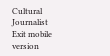Cultural Journalist
Exit mobile version